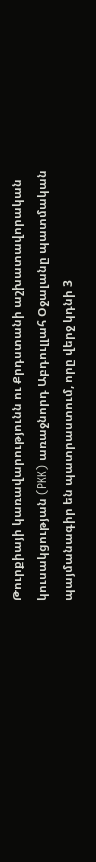Թուրքիայի կառավարությունն ու Քրդստանի աշխատավորական կուսակցության (PKK) առաջնորդ Աբդուլլահ Օջալանը պատմական պայմանագիր են պատրաստում, որը վերջ կդնի 3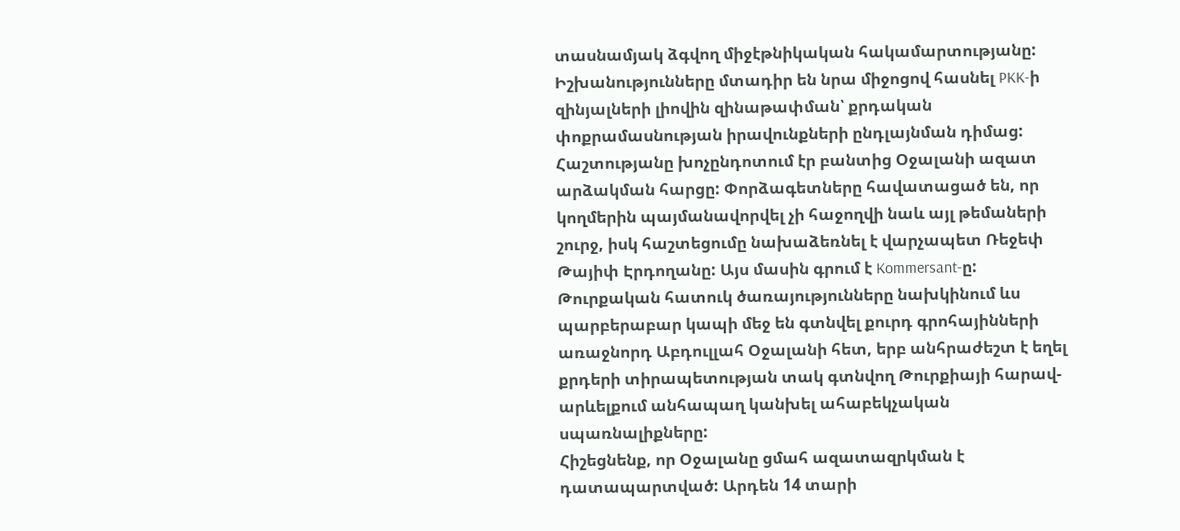տասնամյակ ձգվող միջէթնիկական հակամարտությանը: Իշխանությունները մտադիր են նրա միջոցով հասնել PKK-ի զինյալների լիովին զինաթափման՝ քրդական փոքրամասնության իրավունքների ընդլայնման դիմաց: Հաշտությանը խոչընդոտում էր բանտից Օջալանի ազատ արձակման հարցը: Փորձագետները հավատացած են, որ կողմերին պայմանավորվել չի հաջողվի նաև այլ թեմաների շուրջ, իսկ հաշտեցումը նախաձեռնել է վարչապետ Ռեջեփ Թայիփ Էրդողանը: Այս մասին գրում է Kommersant-ը:
Թուրքական հատուկ ծառայությունները նախկինում ևս պարբերաբար կապի մեջ են գտնվել քուրդ գրոհայինների առաջնորդ Աբդուլլահ Օջալանի հետ, երբ անհրաժեշտ է եղել քրդերի տիրապետության տակ գտնվող Թուրքիայի հարավ-արևելքում անհապաղ կանխել ահաբեկչական սպառնալիքները:
Հիշեցնենք, որ Օջալանը ցմահ ազատազրկման է դատապարտված: Արդեն 14 տարի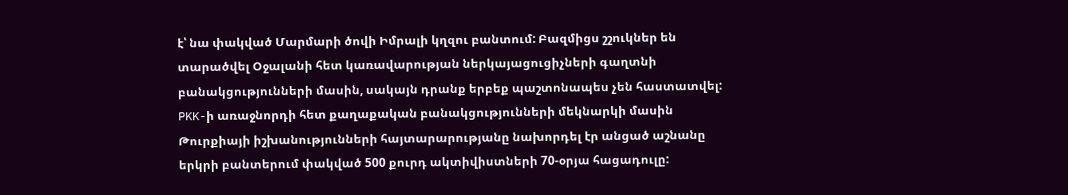է՝ նա փակված Մարմարի ծովի Իմրալի կղզու բանտում: Բազմիցս շշուկներ են տարածվել Օջալանի հետ կառավարության ներկայացուցիչների գաղտնի բանակցությունների մասին, սակայն դրանք երբեք պաշտոնապես չեն հաստատվել:
PKK-ի առաջնորդի հետ քաղաքական բանակցությունների մեկնարկի մասին Թուրքիայի իշխանությունների հայտարարությանը նախորդել էր անցած աշնանը երկրի բանտերում փակված 500 քուրդ ակտիվիստների 70-օրյա հացադուլը: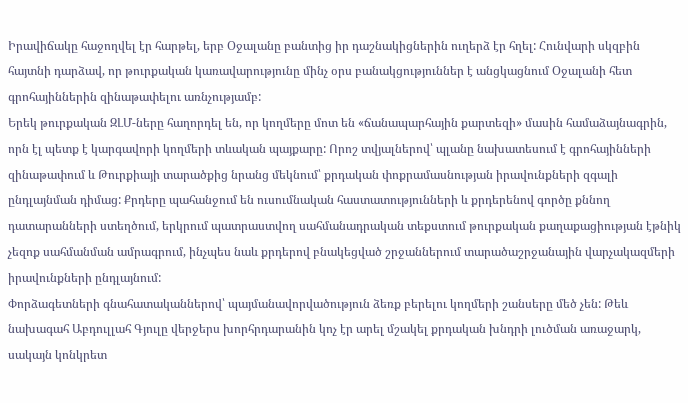Իրավիճակը հաջողվել էր հարթել, երբ Օջալանը բանտից իր դաշնակիցներին ուղերձ էր հղել: Հունվարի սկզբին հայտնի դարձավ, որ թուրքական կառավարությունը մինչ օրս բանակցություններ է անցկացնում Օջալանի հետ գրոհայիններին զինաթափելու առնչությամբ:
Երեկ թուրքական ԶԼՄ-ները հաղորդել են, որ կողմերը մոտ են «ճանապարհային քարտեզի» մասին համաձայնագրին, որն էլ պետք է կարգավորի կողմերի տևական պայքարը: Որոշ տվյալներով՝ պլանը նախատեսում է գրոհայինների զինաթափում և Թուրքիայի տարածքից նրանց մեկնում՝ քրդական փոքրամասնության իրավունքների զգալի ընդլայնման դիմաց: Քրդերը պահանջում են ուսումնական հաստատությունների և քրդերենով գործը քննող դատարանների ստեղծում, երկրում պատրաստվող սահմանադրական տեքստում թուրքական քաղաքացիության էթնիկ չեզոք սահմանման ամրագրում, ինչպես նաև քրդերով բնակեցված շրջաններում տարածաշրջանային վարչակազմերի իրավունքների ընդլայնում:
Փորձագետների գնահատականներով՝ պայմանավորվածություն ձեռք բերելու կողմերի շանսերը մեծ չեն: Թեև նախագահ Աբդուլլահ Գյուլը վերջերս խորհրդարանին կոչ էր արել մշակել քրդական խնդրի լուծման առաջարկ, սակայն կոնկրետ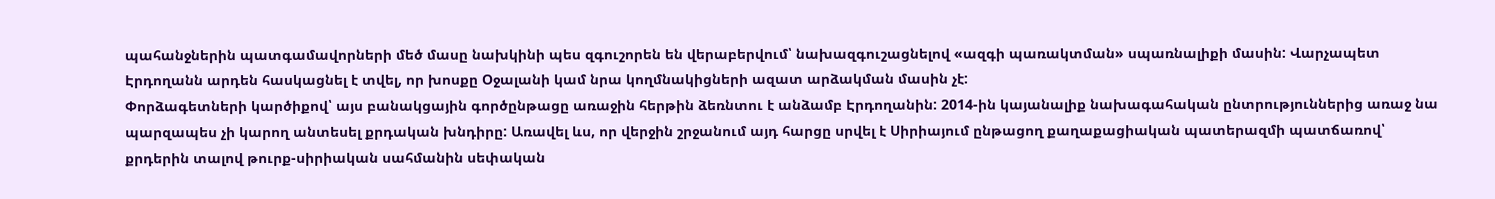պահանջներին պատգամավորների մեծ մասը նախկինի պես զգուշորեն են վերաբերվում՝ նախազգուշացնելով «ազգի պառակտման» սպառնալիքի մասին: Վարչապետ Էրդողանն արդեն հասկացնել է տվել, որ խոսքը Օջալանի կամ նրա կողմնակիցների ազատ արձակման մասին չէ:
Փորձագետների կարծիքով՝ այս բանակցային գործընթացը առաջին հերթին ձեռնտու է անձամբ Էրդողանին: 2014-ին կայանալիք նախագահական ընտրություններից առաջ նա պարզապես չի կարող անտեսել քրդական խնդիրը: Առավել ևս, որ վերջին շրջանում այդ հարցը սրվել է Սիրիայում ընթացող քաղաքացիական պատերազմի պատճառով՝ քրդերին տալով թուրք-սիրիական սահմանին սեփական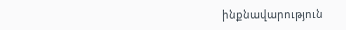ինքնավարություն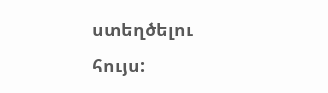ստեղծելու հույս: